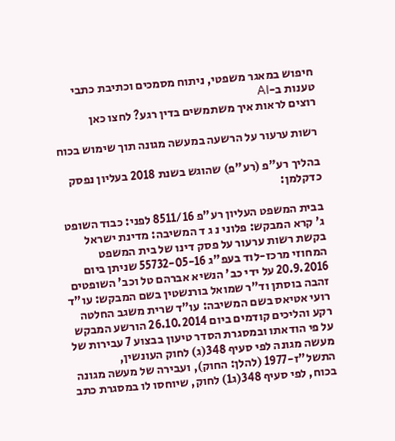חיפוש במאגר משפטי, ניתוח מסמכים וכתיבת כתבי טענות ב-AI
רוצים לראות איך משתמשים בדין רגע? לחצו כאן

רשות ערעור על הרשעה במעשה מגונה תוך שימוש בכוח

בהליך רע"פ (רע"פ) שהוגש בשנת 2018 בעליון נפסק כדקלמן:

בבית המשפט העליון רע"פ 8511/16 לפני: כבוד השופט ג' קרא המבקש: פלוני נ ג ד המשיבה: מדינת ישראל בקשת רשות ערעור על פסק דינו של בית המשפט המחוזי מרכז-לוד בעפ"ג 55732-05-16 שניתן ביום 20.9.2016 על ידי כב' הנשיא אברהם טל וכב' השופטים זהבה בוסתן וד"ר שמואל בורנשטין בשם המבקש: עו"ד רועי אטיאס בשם המשיבה: עו"ד שרית משגב החלטה
רקע והליכים קודמים ביום 26.10.2014 הורשע המבקש על פי הודאתו ובמסגרת הסדר טיעון בבצוע 7 עבירות של מעשה מגונה לפי סעיף 348(ג) לחוק העונשין, התשל"ז-1977 (להלן: החוק), ועבירה של מעשה מגונה בכוח, לפי סעיף 348(ג1) לחוק, שיוחסו לו במסגרת כתב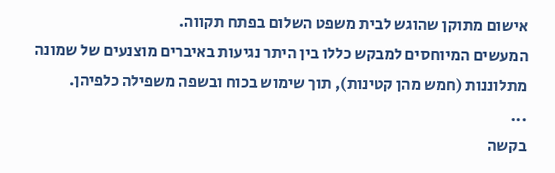אישום מתוקן שהוגש לבית משפט השלום בפתח תקווה.
המעשים המיוחסים למבקש כללו בין היתר נגיעות באיברים מוצנעים של שמונה מתלוננות (חמש מהן קטינות), תוך שימוש בכוח ובשפה משפילה כלפיהן.
...
בקשה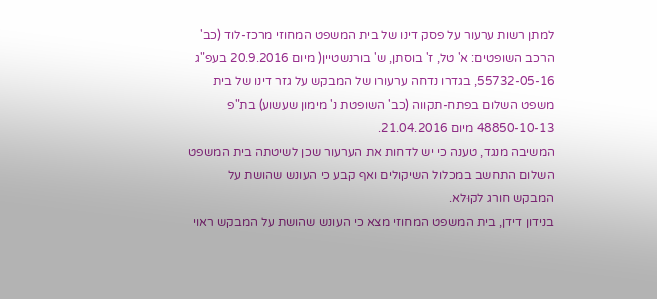למתן רשות ערעור על פסק דינו של בית המשפט המחוזי מרכז-לוד (כב' הרכב השופטים: א' טל, ז' בוסתן, ש' בורנשטיין( מיום 20.9.2016 בעפ"ג 55732-05-16, בגדרו נדחה ערעורו של המבקש על גזר דינו של בית משפט השלום בפתח-תקווה (כב' השופטת נ' מימון שעשוע) בת"פ 48850-10-13 מיום 21.04.2016.
המשיבה מנגד, טענה כי יש לדחות את הערעור שכן לשיטתה בית המשפט השלום התחשב במכלול השיקולים ואף קבע כי העונש שהושת על המבקש חורג לקוּלא.
בנידון דידן, בית המשפט המחוזי מצא כי העונש שהושת על המבקש ראוי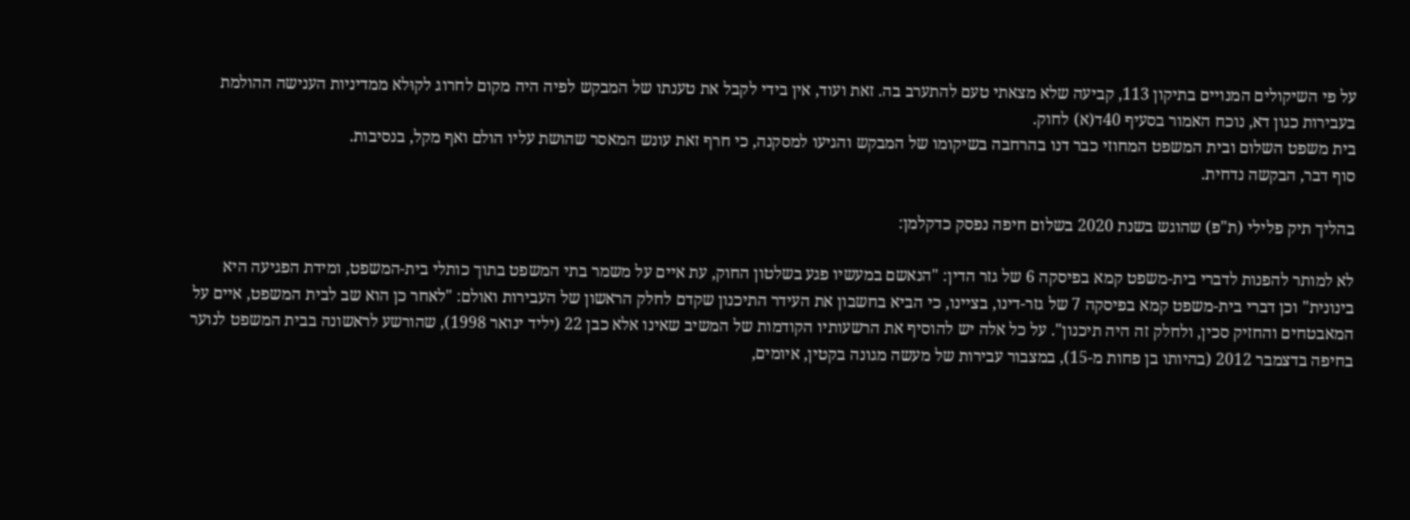על פי השיקולים המנויים בתיקון 113, קביעה שלא מצאתי טעם להתערב בה. זאת ועוד, אין בידי לקבל את טענתו של המבקש לפיה היה מקום לחרוג לקוּלא ממדיניות הענישה ההולמת בעבירות כגון דא, נוכח האמור בסעיף 40ד(א) לחוק.
בית משפט השלום ובית המשפט המחוזי כבר דנו בהרחבה בשיקומו של המבקש והגיעו למסקנה, כי חרף זאת עונש המאסר שהושת עליו הולם ואף מקל, בנסיבות.
סוף דבר, הבקשה נדחית.

בהליך תיק פלילי (ת"פ) שהוגש בשנת 2020 בשלום חיפה נפסק כדקלמן:

לא למותר להפנות לדברי בית-משפט קמא בפיסקה 6 של גזר הדין: "הנאשם במעשיו פגע בשלטון החוק, עת איים על משמר בתי המשפט בתוך כותלי בית-המשפט, ומידת הפגיעה היא בינונית" וכן דברי בית-משפט קמא בפיסקה 7 של גזר-דינו, בציינו, כי הביא בחשבון את העידר התיכנון שקדם לחלק הראשון של העבירות ואולם: "לאחר כן הוא שב לבית המשפט, איים על המאבטחים והחזיק סכין, ולחלק זה היה תיכנון". על כל אלה יש להוסיף את הרשעותיו הקודמות של המשיב שאינו אלא כבן 22 (יליד ינואר 1998), שהורשע לראשונה בבית המשפט לנוער בחיפה בדצמבר 2012 (בהיותו בן פחות מ-15), במצבור עבירות של מעשה מגונה בקטין, איומים,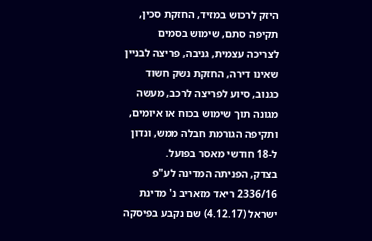היזק לרכוש במזיד, החזקת סכין, תקיפה סתם, שימוש בסמים לצריכה עצמית, גניבה, פריצה לבניין שאינו דירה, החזקת נשק חשוד כגנוב, סיוע לפריצה לרכב, מעשה מגונה תוך שימוש בכוח או איומים, ותקיפה הגורמת חבלה ממש, ונדון ל-18 חודשי מאסר בפועל.
בצדק, הפניתה המדינה לע"פ 2336/16 ריאד מזאריב נ' מדינת ישראל (4.12.17) שם נקבע בפיסקה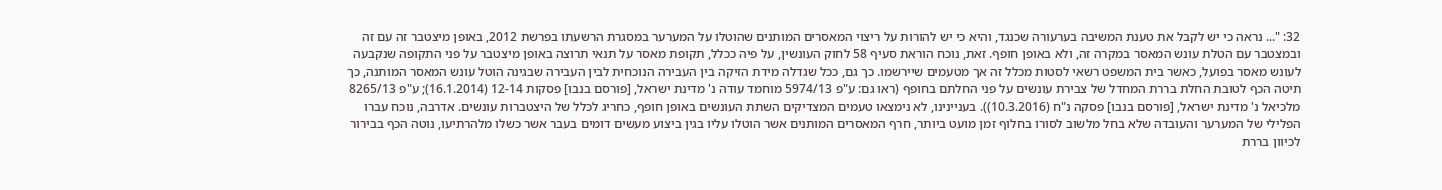32: "... נראה כי יש לקבל את טענת המשיבה בערעורה שכנגד, והיא כי יש להורות על ריצוי המאסרים המותנים שהוטלו על המערער במסגרת הרשעתו בפרשת 2012, באופן מיצטבר זה עם זה ובמצטבר עם הטלת עונש המאסר במקרה זה, ולא באופן חופף. זאת, נוכח הוראת סעיף 58 לחוק העונשין, על פיה ככלל, תקופת מאסר על תנאי תרוצה באופן מיצטבר על פני התקופה שנקבעה לעונש מאסר בפועל, כאשר בית המשפט רשאי לסטות מכלל זה אך מטעמים שיירשמו. כך גם, ככל שגדלה מידת הזיקה בין העבירה הנוכחית לבין העבירה שבגינה הוטל עונש המאסר המותנה, כך תיטה הכף לטובת החלת בררת המחדל של צבירת עונשים על פני החלתם בחופף (ראו גם: ע"פ 5974/13 מוחמד עודה נ' מדינת ישראל, [פורסם בנבו] פסקות 12-14 (16.1.2014); ע"פ 8265/13 מלכיאל נ' מדינת ישראל, [פורסם בנבו] פסקה נ"ח (10.3.2016)). בעניינינו, לא נימצאו טעמים המצדיקים השתת העונשים באופן חופף, כחריג לכלל של היצטברות עונשים. אדרבה, נוכח עברו הפלילי של המערער והעובדה שלא בחל מלשוב לסורו בחלוף זמן מועט ביותר, חרף המאסרים המותנים אשר הוטלו עליו בגין ביצוע מעשים דומים בעבר אשר כשלו מלהרתיעו, נוטה הכף בבירור לכיוון בררת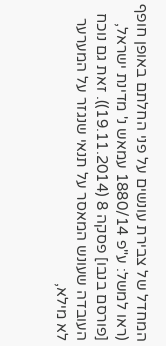המחדל של צבירת עונשים על פני החלתם באופן חופף (ראו למשל: ע"פ 1880/14 עמאש נ' מדינת ישראל, [פורסם בנבו] פסקה 8 (19.11.2014)). זאת גם נוכח העובדה שעונש המאסר על תנאי שנגזר על המערער לא מילא,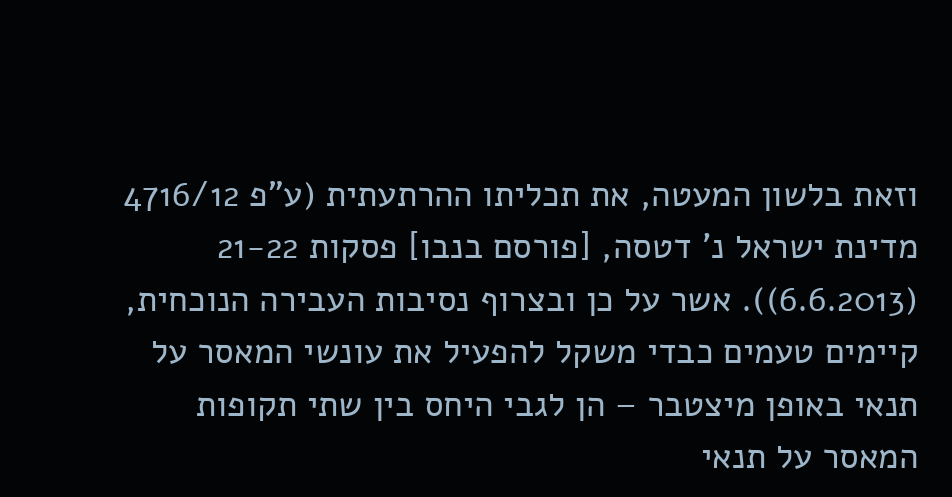וזאת בלשון המעטה, את תכליתו ההרתעתית (ע"פ 4716/12 מדינת ישראל נ' דטסה, [פורסם בנבו] פסקות 21-22 (6.6.2013)). אשר על כן ובצרוף נסיבות העבירה הנוכחית, קיימים טעמים כבדי משקל להפעיל את עונשי המאסר על תנאי באופן מיצטבר – הן לגבי היחס בין שתי תקופות המאסר על תנאי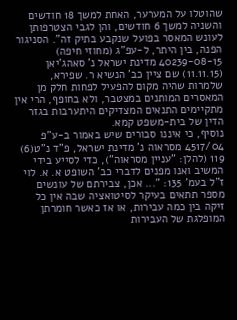שהוטלו על המערער, האחת למשך 18 חודשים והשניה למשך 6 חודשים, והן לגבי הצטרפותן לעונש המאסר בפועל שנקבע בתיק זה". הסניגור הפנה, בין היתר, ל-עפ"ג (מחוזי חיפה) 40239-08-15 מדינת ישראל נ' סאהג'יאן (11.11.15) שם ציין כב' הנשיא ר. שפירא, שלמרות שהיה מקום להפעיל לפחות חלק מן המאסרים המותנים במצטבר, ולא בחופף, הרי אין מתקיימים התנאים המצדיקים היתערבות בגזר הדין של בית-משפט קמא.
נוסיף, כי איננו סבורים שיש באמור ב-ע"פ 4517/04 מסראוה נ' מדינת ישראל, פ"ד נ"ט(6) 119 (להלן: "עניין מסראוה"), כדי לסייע בידי המשיב ואנו מפנים לדברי כב' השופט א. א. לוי ז"ל בעמ' 135: "... אכן, צבירתם של עונשים מספר תתאים בעיקר לסיטואציה שבה אין כל זיקה בין כמה עבירות, או אז כאשר חומרתן המופלגת של העבירות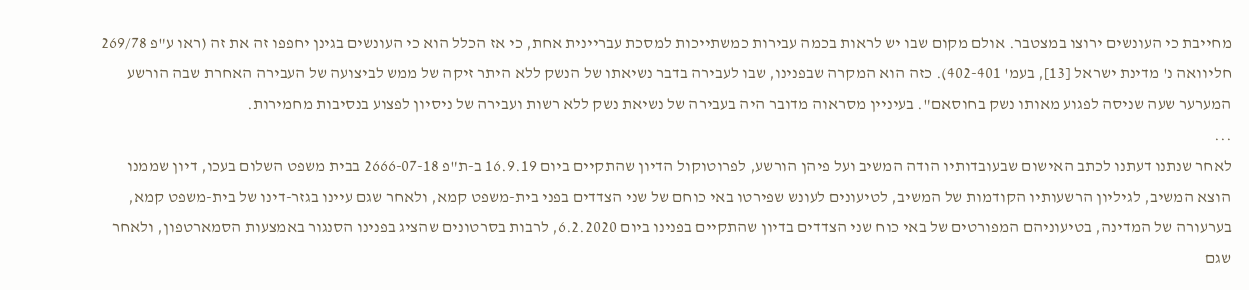מחייבת כי העונשים ירוצו במצטבר. אולם מקום שבו יש לראות בכמה עבירות כמשתייכות למסכת עבריינית אחת, כי אז הכלל הוא כי העונשים בגינן יחפפו זה את זה (ראו ע"פ 269/78 חליוואה נ' מדינת ישראל [13], בעמ' 402-401). כזה הוא המקרה שבפנינו, שבו לעבירה בדבר נשיאתו של הנשק ללא היתר זיקה של ממש לביצועה של העבירה האחרת שבה הורשע המערער שעה שניסה לפגוע מאותו נשק בחוסאם". בעיניין מסראוה מדובר היה בעבירה של נשיאת נשק ללא רשות ועבירה של ניסיון לפצוע בנסיבות מחמירות.
...
לאחר שנתנו דעתנו לכתב האישום שבעובדותיו הודה המשיב ועל פיהן הורשע, לפרוטוקול הדיון שהתקיים ביום 16.9.19 ב-ת"פ 2666-07-18 בבית משפט השלום בעכו, דיון שממנו הוצא המשיב, לגיליון הרשעותיו הקודמות של המשיב, לטיעונים לעונש שפירטו באי כוחם של שני הצדדים בפני בית-משפט קמא, ולאחר שגם עיינו בגזר-דינו של בית-משפט קמא, בערעורה של המדינה, בטיעוניהם המפורטים של באי כוח שני הצדדים בדיון שהתקיים בפנינו ביום 6.2.2020, לרבות בסרטונים שהציג בפנינו הסנגור באמצעות הסמארטפון, ולאחר שגם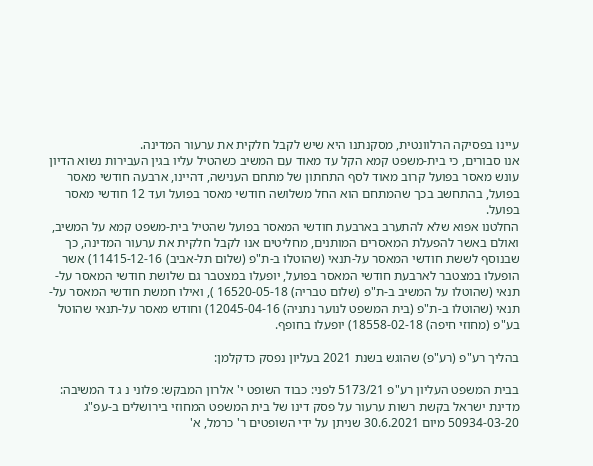עיינו בפסיקה הרלוונטית, מסקנתנו היא שיש לקבל חלקית את ערעור המדינה.
אנו סבורים, כי בית-משפט קמא הקל עד מאוד עם המשיב כשהטיל עליו בגין העבירות נשוא הדיון עונש מאסר בפועל קרוב מאוד לסף התחתון של מתחם הענישה, דהיינו, ארבעה חודשי מאסר בפועל, בהתחשב בכך שהמתחם הוא החל משלושה חודשי מאסר בפועל ועד 12 חודשי מאסר בפועל.
החלטנו אפוא שלא להתערב בארבעת חודשי המאסר בפועל שהטיל בית-משפט קמא על המשיב, ואולם באשר להפעלת המאסרים המותנים, מחליטים אנו לקבל חלקית את ערעור המדינה, כך שבנוסף לששת חודשי המאסר על-תנאי (שהוטלו ב-ת"פ (שלום תל-אביב) 11415-12-16) אשר הופעלו במצטבר לארבעת חודשי המאסר בפועל, יופעלו במצטבר גם שלושת חודשי המאסר על-תנאי (שהוטלו על המשיב ב-ת"פ (שלום טבריה) 16520-05-18 ), ואילו חמשת חודשי המאסר על-תנאי (שהוטלו ב-ת"פ (בית המשפט לנוער נתניה) 12045-04-16) וחודש מאסר על-תנאי שהוטל בע"פ (מחוזי חיפה) 18558-02-18) יופעלו בחופף.

בהליך רע"פ (רע"פ) שהוגש בשנת 2021 בעליון נפסק כדקלמן:

בבית המשפט העליון רע"פ 5173/21 לפני: כבוד השופט י' אלרון המבקש: פלוני נ ג ד המשיבה: מדינת ישראל בקשת רשות ערעור על פסק דינו של בית המשפט המחוזי בירושלים ב-עפ"ג 50934-03-20 מיום 30.6.2021 שניתן על ידי השופטים ר' כרמל, א'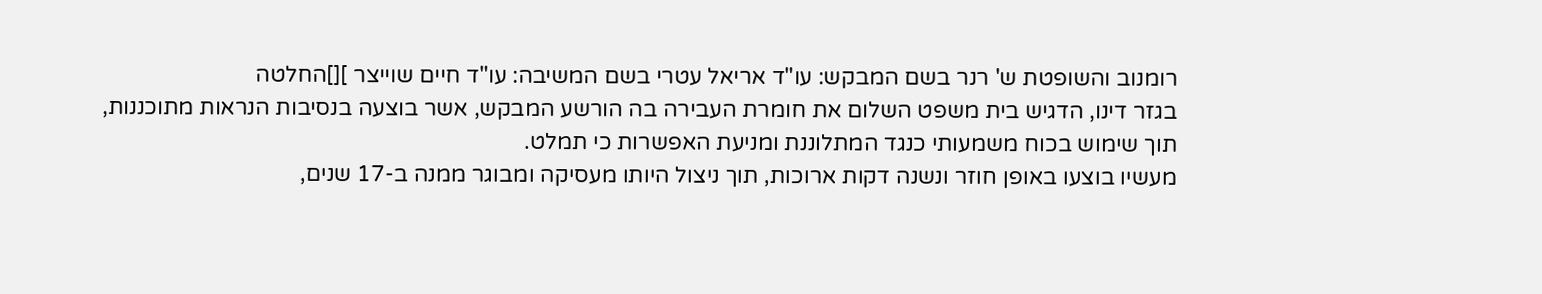רומנוב והשופטת ש' רנר בשם המבקש: עו"ד אריאל עטרי בשם המשיבה: עו"ד חיים שוייצר ][]החלטה
בגזר דינו, הדגיש בית משפט השלום את חומרת העבירה בה הורשע המבקש, אשר בוצעה בנסיבות הנראות מתוכננות, תוך שימוש בכוח משמעותי כנגד המתלוננת ומניעת האפשרות כי תמלט.
מעשיו בוצעו באופן חוזר ונשנה דקות ארוכות, תוך ניצול היותו מעסיקה ומבוגר ממנה ב-17 שנים,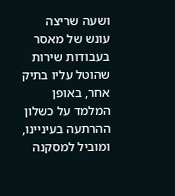ושעה שריצה עונש של מאסר בעבודות שירות שהוטל עליו בתיק אחר, באופן המלמד על כשלון ההרתעה בעיניינו, ומוביל למסקנה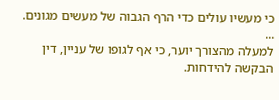כי מעשיו עולים כדי הרף הגבוה של מעשים מגונים.
...
למעלה מהצורך יוער, כי אף לגופו של עניין, דין הבקשה להידחות.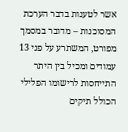אשר לטענות בדבר הערכת המסוכנות – מדובר במסמך מפורט, המשתרע על פני 13 עמודים ומכיל בין היתר התייחסות לרישומו הפלילי הכולל תיקים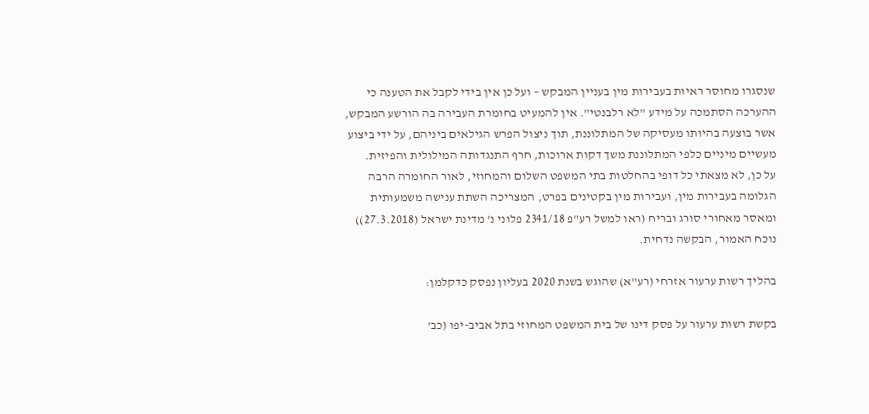שנסגרו מחוסר ראיות בעבירות מין בעניין המבקש – ועל כן אין בידי לקבל את הטענה כי ההערכה הסתמכה על מידע "לא רלבנטי". אין להמעיט בחומרת העבירה בה הורשע המבקש, אשר בוצעה בהיותו מעסיקה של המתלוננת, תוך ניצול הפרש הגילאים ביניהם, על ידי ביצוע מעשיים מיניים כלפי המתלוננת משך דקות ארוכות, חרף התנגדותה המילולית והפיזית.
על כן, לא מצאתי כל דופי בהחלטות בתי המשפט השלום והמחוזי, לאור החומרה הרבה הגלומה בעבירות מין, ועבירות מין בקטינים בפרט, המצריכה השתת ענישה משמעותית ומאסר מאחורי סורג ובריח (ראו למשל רע"פ 2341/18 פלוני נ' מדינת ישראל (27.3.2018)) נוכח האמור, הבקשה נדחית.

בהליך רשות ערעור אזרחי (רע"א) שהוגש בשנת 2020 בעליון נפסק כדקלמן:

בקשת רשות ערעור על פסק דינו של בית המשפט המחוזי בתל אביב-יפו (כב'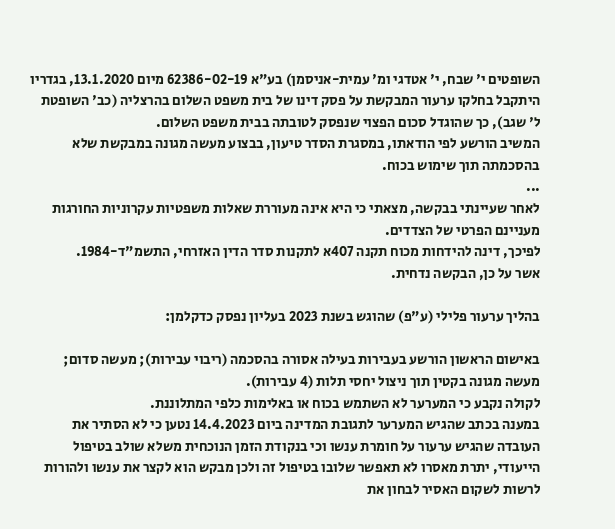השופטים י' שבח, י' אטדגי ומ' עמית-אניסמן) בע"א 62386-02-19 מיום 13.1.2020, בגדריו היתקבל בחלקו ערעור המבקשת על פסק דינו של בית משפט השלום בהרצליה (כב' השופטת ל' שגב), כך שהוגדל סכום הפצוי שנפסק לטובתה בבית משפט השלום.
המשיב הורשע לפי הודאתו, במסגרת הסדר טיעון, בבצוע מעשה מגונה במבקשת שלא בהסכמתה תוך שימוש בכוח.
...
לאחר שעיינתי בבקשה, מצאתי כי היא אינה מעוררת שאלות משפטיות עקרוניות החורגות מעניינם הפרטי של הצדדים.
לפיכך, דינה להידחות מכוח תקנה 407א לתקנות סדר הדין האזרחי, התשמ"ד-1984.
אשר על כן, הבקשה נדחית.

בהליך ערעור פלילי (ע"פ) שהוגש בשנת 2023 בעליון נפסק כדקלמן:

באישום הראשון הורשע בעבירות בעילה אסורה בהסכמה (ריבוי עבירות); מעשה סדום; מעשה מגונה בקטין תוך ניצול יחסי תלות (4 עבירות).
לקולה נקבע כי המערער לא השתמש בכוח או באלימות כלפי המתלוננת.
במענה בכתב שהגיש המערער לתגובת המדינה ביום 14.4.2023 נטען כי לא הסתיר את העובדה שהגיש ערעור על חומרת ענשו וכי בנקודת הזמן הנוכחית משלא שולב בטיפול הייעודי, יתרת מאסרו לא תאפשר שלובו בטיפול זה ולכן מבקש הוא לקצר את ענשו ולהורות לרשות לשקום האסיר לבחון את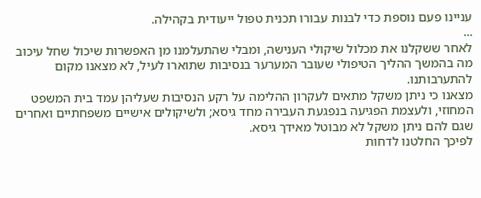עניינו פעם נוספת כדי לבנות עבורו תכנית טפול ייעודית בקהילה.
...
לאחר ששקלנו את מכלול שיקולי הענישה, ומבלי שהתעלמנו מן האפשרות שיכול שחל עיכוב מה בהמשך ההליך הטיפולי שעובר המערער בנסיבות שתוארו לעיל, לא מצאנו מקום להתערבותנו.
מצאנו כי ניתן משקל מתאים לעקרון ההלימה על רקע הנסיבות שעליהן עמד בית המשפט המחוזי, ולעצמת הפגיעה בנפגעת העבירה מחד גיסא; ולשיקולים אישיים משפחתיים ואחרים שגם להם ניתן משקל לא מבוטל מאידך גיסא.
לפיכך החלטנו לדחות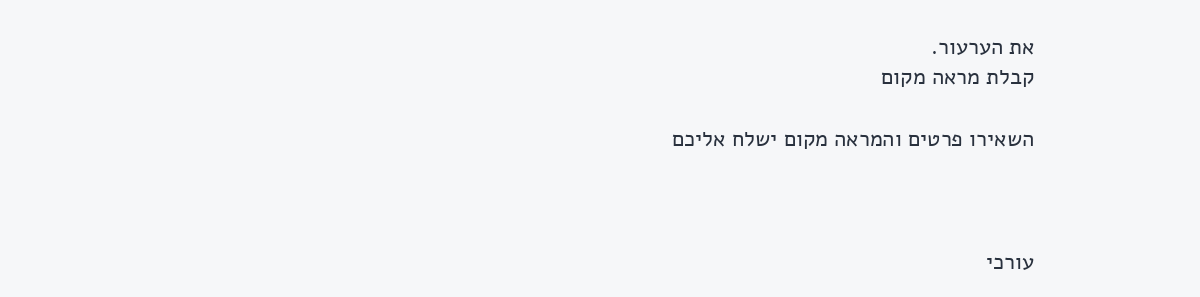את הערעור.
קבלת מראה מקום

השאירו פרטים והמראה מקום ישלח אליכם



עורכי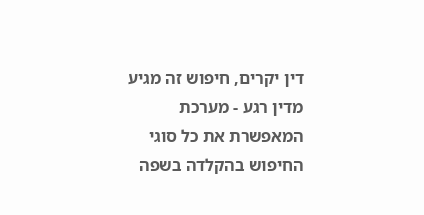דין יקרים, חיפוש זה מגיע מדין רגע - מערכת המאפשרת את כל סוגי החיפוש בהקלדה בשפה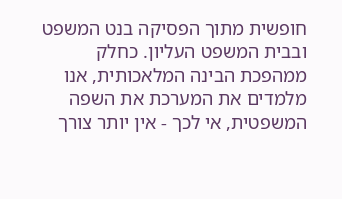חופשית מתוך הפסיקה בנט המשפט ובבית המשפט העליון. כחלק ממהפכת הבינה המלאכותית, אנו מלמדים את המערכת את השפה המשפטית, אי לכך - אין יותר צורך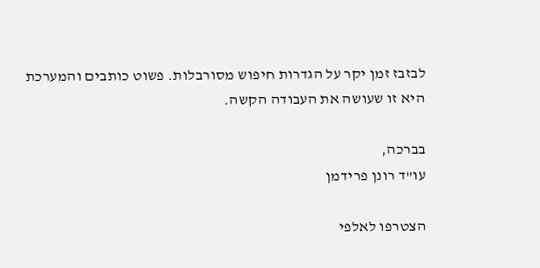לבזבז זמן יקר על הגדרות חיפוש מסורבלות. פשוט כותבים והמערכת היא זו שעושה את העבודה הקשה.

בברכה,
עו"ד רונן פרידמן

הצטרפו לאלפי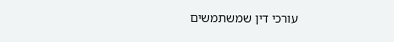עורכי דין שמשתמשים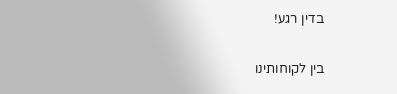בדין רגע!

בין לקוחותינו